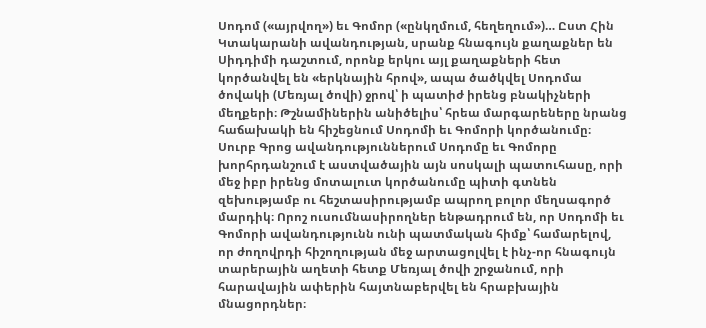Սոդոմ («այրվող») եւ Գոմոր («ընկղմում, հեղեղում»)… Ըստ Հին Կտակարանի ավանդության, սրանք հնագույն քաղաքներ են Սիդդիմի դաշտում, որոնք երկու այլ քաղաքների հետ կործանվել են «երկնային հրով», ապա ծածկվել Սոդոմա ծովակի (Մեռյալ ծովի) ջրով՝ ի պատիժ իրենց բնակիչների մեղքերի։ Թշնամիներին անիծելիս՝ հրեա մարգարեները նրանց հաճախակի են հիշեցնում Սոդոմի եւ Գոմորի կործանումը։ Սուրբ Գրոց ավանդություններում Սոդոմը եւ Գոմորը խորհրդանշում է աստվածային այն սոսկալի պատուհասը, որի մեջ իբր իրենց մոտալուտ կործանումը պիտի գտնեն զեխությամբ ու հեշտասիրությամբ ապրող բոլոր մեղսագործ մարդիկ։ Որոշ ուսումնասիրողներ ենթադրում են, որ Սոդոմի եւ Գոմորի ավանդությունն ունի պատմական հիմք՝ համարելով, որ ժողովրդի հիշողության մեջ արտացոլվել է ինչ-որ հնագույն տարերային աղետի հետք Մեռյալ ծովի շրջանում, որի հարավային ափերին հայտնաբերվել են հրաբխային մնացորդներ։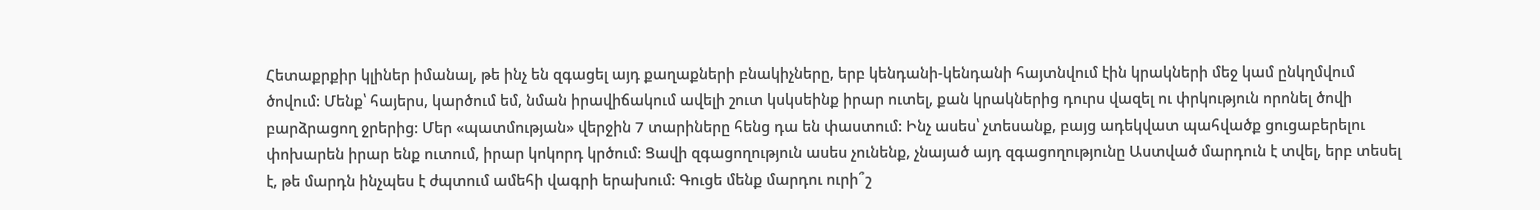Հետաքրքիր կլիներ իմանալ, թե ինչ են զգացել այդ քաղաքների բնակիչները, երբ կենդանի-կենդանի հայտնվում էին կրակների մեջ կամ ընկղմվում ծովում: Մենք՝ հայերս, կարծում եմ, նման իրավիճակում ավելի շուտ կսկսեինք իրար ուտել, քան կրակներից դուրս վազել ու փրկություն որոնել ծովի բարձրացող ջրերից: Մեր «պատմության» վերջին 7 տարիները հենց դա են փաստում: Ինչ ասես՝ չտեսանք, բայց ադեկվատ պահվածք ցուցաբերելու փոխարեն իրար ենք ուտում, իրար կոկորդ կրծում: Ցավի զգացողություն ասես չունենք, չնայած այդ զգացողությունը Աստված մարդուն է տվել, երբ տեսել է, թե մարդն ինչպես է ժպտում ամեհի վագրի երախում: Գուցե մենք մարդու ուրի՞շ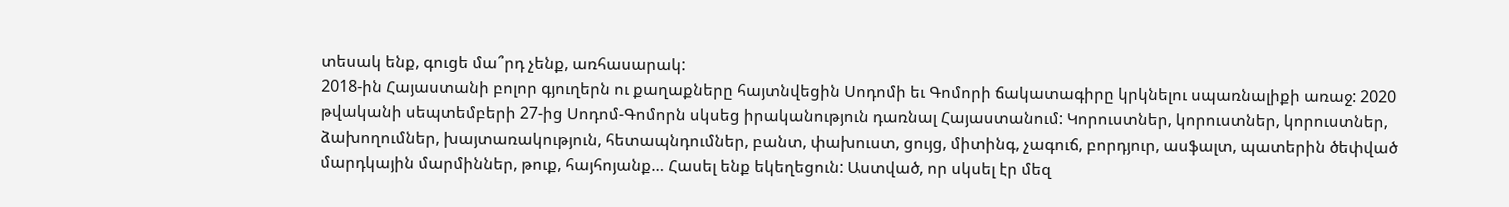տեսակ ենք, գուցե մա՞րդ չենք, առհասարակ:
2018-ին Հայաստանի բոլոր գյուղերն ու քաղաքները հայտնվեցին Սոդոմի եւ Գոմորի ճակատագիրը կրկնելու սպառնալիքի առաջ: 2020 թվականի սեպտեմբերի 27-ից Սոդոմ-Գոմորն սկսեց իրականություն դառնալ Հայաստանում: Կորուստներ, կորուստներ, կորուստներ, ձախողումներ, խայտառակություն, հետապնդումներ, բանտ, փախուստ, ցույց, միտինգ, չագուճ, բորդյուր, ասֆալտ, պատերին ծեփված մարդկային մարմիններ, թուք, հայհոյանք… Հասել ենք եկեղեցուն: Աստված, որ սկսել էր մեզ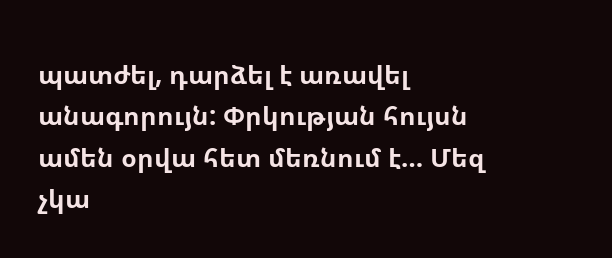պատժել, դարձել է առավել անագորույն: Փրկության հույսն ամեն օրվա հետ մեռնում է… Մեզ չկա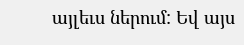այլեւս ներում: Եվ այս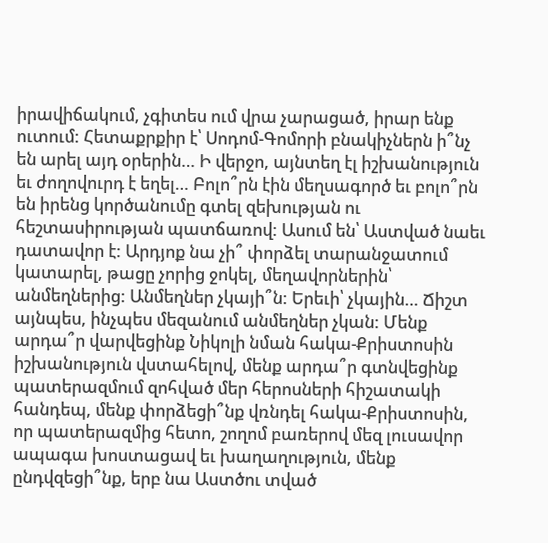իրավիճակում, չգիտես ում վրա չարացած, իրար ենք ուտում: Հետաքրքիր է՝ Սոդոմ-Գոմորի բնակիչներն ի՞նչ են արել այդ օրերին… Ի վերջո, այնտեղ էլ իշխանություն եւ ժողովուրդ է եղել… Բոլո՞րն էին մեղսագործ եւ բոլո՞րն են իրենց կործանումը գտել զեխության ու հեշտասիրության պատճառով: Ասում են՝ Աստված նաեւ դատավոր է: Արդյոք նա չի՞ փորձել տարանջատում կատարել, թացը չորից ջոկել, մեղավորներին՝ անմեղներից: Անմեղներ չկայի՞ն: Երեւի՝ չկային… Ճիշտ այնպես, ինչպես մեզանում անմեղներ չկան: Մենք արդա՞ր վարվեցինք Նիկոլի նման հակա-Քրիստոսին իշխանություն վստահելով, մենք արդա՞ր գտնվեցինք պատերազմում զոհված մեր հերոսների հիշատակի հանդեպ, մենք փորձեցի՞նք վռնդել հակա-Քրիստոսին, որ պատերազմից հետո, շողոմ բառերով մեզ լուսավոր ապագա խոստացավ եւ խաղաղություն, մենք ընդվզեցի՞նք, երբ նա Աստծու տված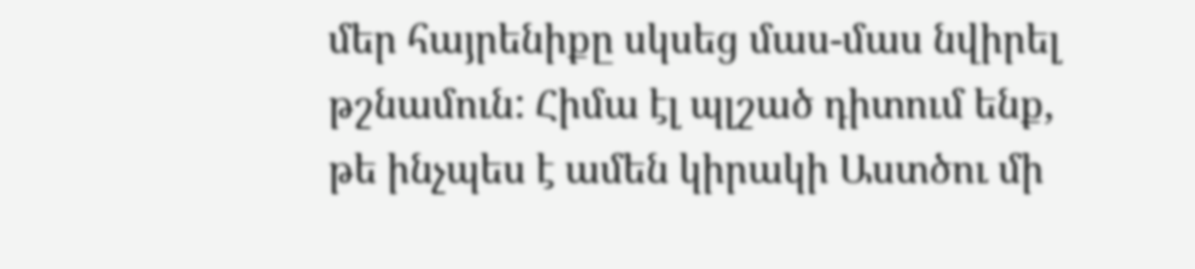մեր հայրենիքը սկսեց մաս-մաս նվիրել թշնամուն: Հիմա էլ պլշած դիտում ենք, թե ինչպես է ամեն կիրակի Աստծու մի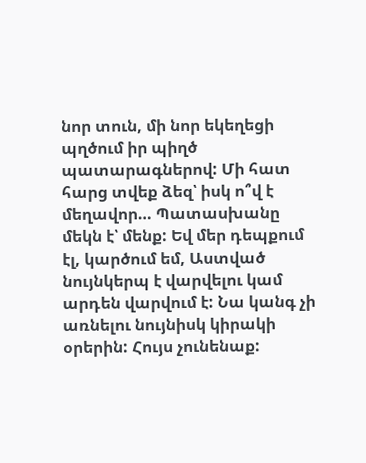նոր տուն, մի նոր եկեղեցի պղծում իր պիղծ պատարագներով: Մի հատ հարց տվեք ձեզ՝ իսկ ո՞վ է մեղավոր… Պատասխանը մեկն է՝ մենք: Եվ մեր դեպքում էլ, կարծում եմ, Աստված նույնկերպ է վարվելու կամ արդեն վարվում է: Նա կանգ չի առնելու նույնիսկ կիրակի օրերին: Հույս չունենաք: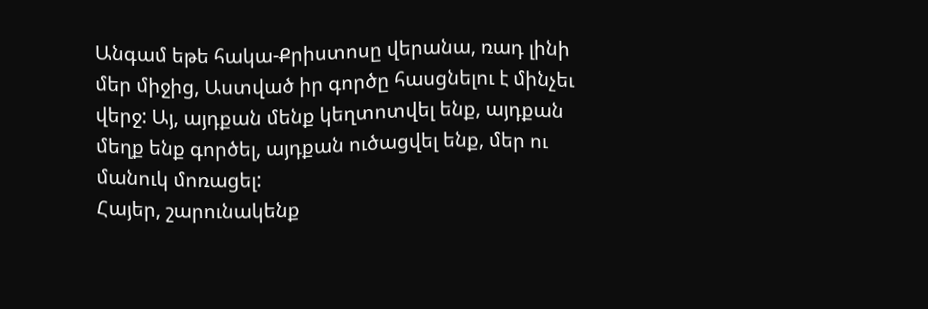Անգամ եթե հակա-Քրիստոսը վերանա, ռադ լինի մեր միջից, Աստված իր գործը հասցնելու է մինչեւ վերջ: Այ, այդքան մենք կեղտոտվել ենք, այդքան մեղք ենք գործել, այդքան ուծացվել ենք, մեր ու մանուկ մոռացել:
Հայեր, շարունակենք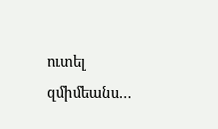ուտել զմիմեանս…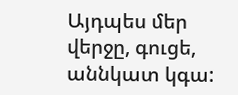Այդպես մեր վերջը, գուցե, աննկատ կգա: